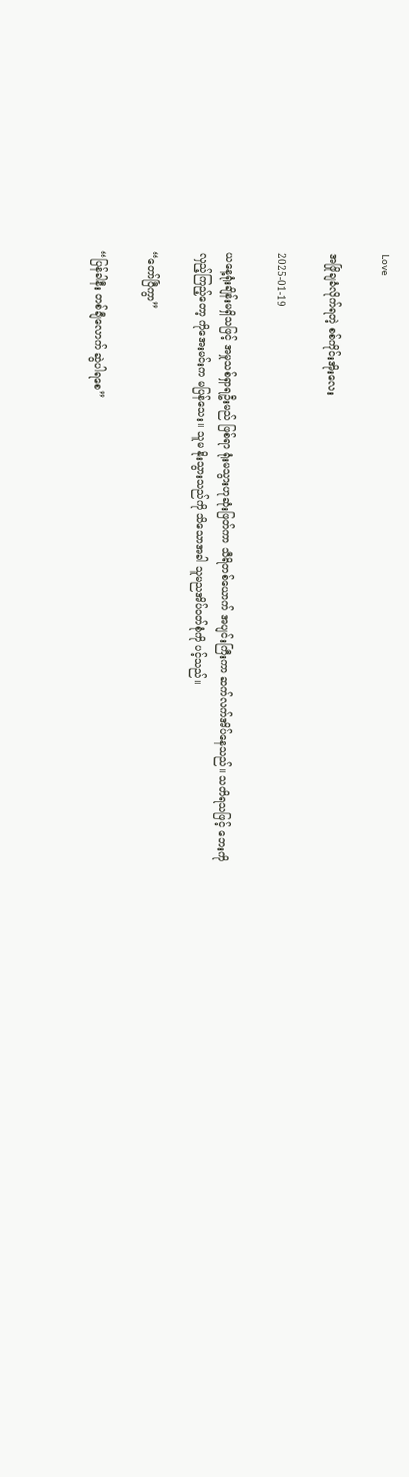Love

အဖြိုချခံလိုက်ရတဲ့ စစ်ကိုင်းအိုးလေး

2025-01-19

ယနေ့ရုံးချိန်းမရှိသဖြင့် အမှုသစ်ရှာရဦးမည် ဖြစ်ရာ ရုံးမသွားဟုဆုံးဖြတ်ကာ သီရိတစ်ယောက် အပျင်းကြီးကာ ဆက်လက်အိပ်နေသည်။ သတိရသဖြင့် ဘေးကိုလှည့်ကြည့်တော့ ကိုအေးမင်းက မပြန်သေး။ သူမ နိုးသွားသည်ကို သိသောအခါ သူမညအိပ်ဝတ်စုံကို ပင့်သည်။

“တော်ပြီကွာ”

“ပြန်ခါနီး တစ်ချီလောက် ဆွဲပါရစေ”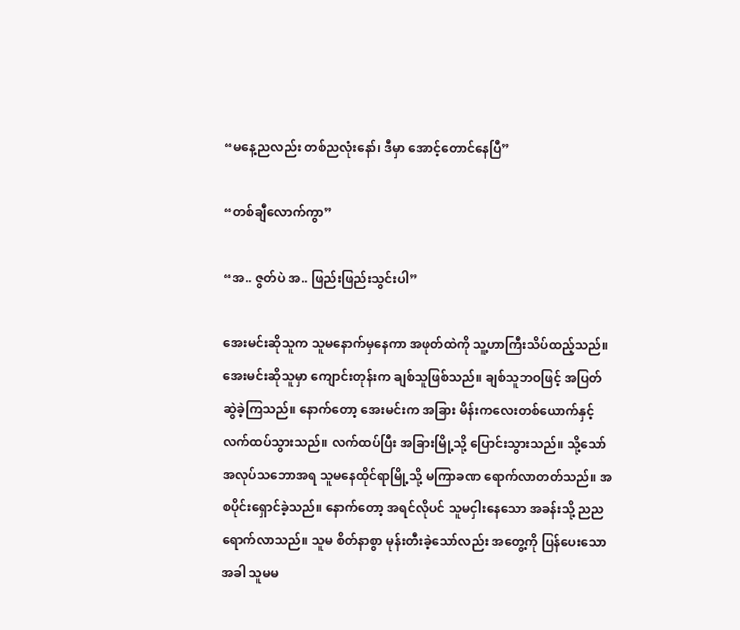“မနေ့ညလည်း တစ်ညလုံးနော်၊ ဒီမှာ အောင့်တောင်နေပြီ”

“တစ်ချီလောက်ကွာ”

“အ.. ဇွတ်ပဲ အ.. ဖြည်းဖြည်းသွင်းပါ”

အေးမင်းဆိုသူက သူမနောက်မှနေကာ အဖုတ်ထဲကို သူ့ဟာကြီးသိပ်ထည့်သည်။ အေးမင်းဆိုသူမှာ ကျောင်းတုန်းက ချစ်သူဖြစ်သည်။ ချစ်သူဘဝဖြင့် အပြတ်ဆွဲခဲ့ကြသည်။ နောက်တော့ အေးမင်းက အခြား မိန်းကလေးတစ်ယောက်နှင့် လက်ထပ်သွားသည်။ လက်ထပ်ပြီး အခြားမြို့သို့ ပြောင်းသွားသည်။ သို့သော် အလုပ်သဘောအရ သူမနေထိုင်ရာမြို့သို့ မကြာခဏ ရောက်လာတတ်သည်။ အစပိုင်းရှောင်ခဲ့သည်။ နောက်တော့ အရင်လိုပင် သူမငှါးနေသော အခန်းသို့ ညညရောက်လာသည်။ သူမ စိတ်နာစွာ မုန်းတီးခဲ့သော်လည်း အတွေ့ကို ပြန်ပေးသောအခါ သူမမ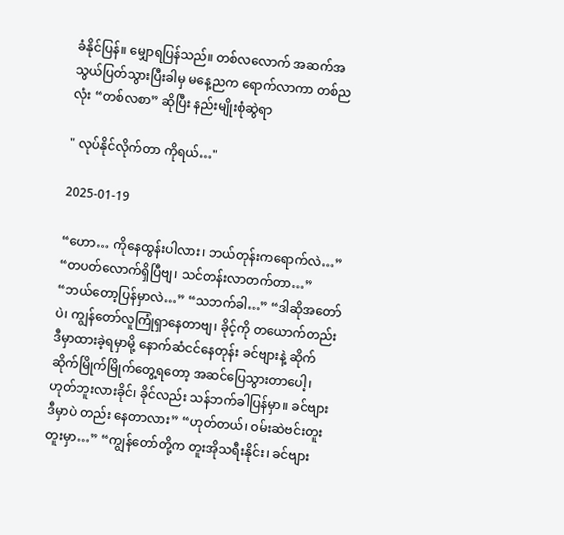ခံနိုင်ပြန်။ မျှောရပြန်သည်။ တစ်လလောက် အဆက်အသွယ်ပြတ်သွားပြီးခါမှ မနေ့ညက ရောက်လာကာ တစ်ညလုံး “တစ်လစာ” ဆိုပြီး နည်းမျိုးစုံဆွဲရာ

" လုပ်နိုင်လိုက်တာ ကိုရယ်…"

2025-01-19

“ဟော… ကိုနေထွန်းပါလား၊ ဘယ်တုန်းကရောက်လဲ…” “တပတ်လောက်ရှိပြီဗျ၊ သင်တန်းလာတက်တာ…” “ဘယ်တော့ပြန်မှာလဲ…” “သဘက်ခါ…” “ဒါဆိုအတော်ပဲ၊ ကျွန်တော်လူကြုံရှာနေတာဗျ၊ ခိုင့်ကို တယောက်တည်း ဒီမှာထားခဲ့ရမှာမို့ နောက်ဆံငင်နေတုန်း ခင်ဗျားနဲ့ ဆိုက်ဆိုက်မြိုက်မြိုက်တွေ့ရတော့ အဆင်ပြေသွားတာပေါ့၊ ဟုတ်ဘူးလားခိုင်၊ ခိုင်လည်း သန်ဘက်ခါပြန်မှာ။ ခင်ဗျား ဒီမှာပဲ တည်း နေတာလား” “ဟုတ်တယ်၊ ဝမ်းဆဲဗင်းတူးတူးမှာ…” “ကျွန်တော်တို့က တူးအိုသရီးနိုင်း၊ ခင်ဗျား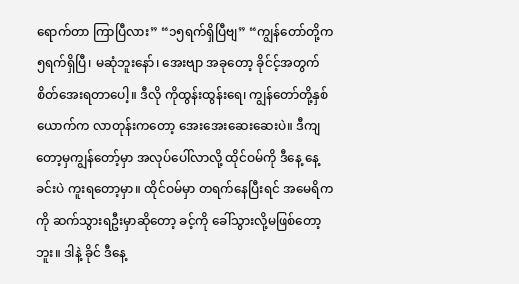ရောက်တာ ကြာပြီလား” “၁၅ရက်ရှိပြီဗျ” “ကျွန်တော်တို့က ၅ရက်ရှိပြီ၊ မဆုံဘူးနော်၊ အေးဗျာ အခုတော့ ခိုင်င့်အတွက် စိတ်အေးရတာပေါ့။ ဒီလို ကိုထွန်းထွန်းရေ၊ ကျွန်တော်တို့နှစ်ယောက်က လာတုန်းကတော့ အေးအေးဆေးဆေးပဲ။ ဒီကျတော့မှကျွန်တော့်မှာ အလုပ်ပေါ်လာလို့ ထိုင်ဝမ်ကို ဒီနေ့ နေ့ခင်းပဲ ကူးရတော့မှာ။ ထိုင်ဝမ်မှာ တရက်နေပြီးရင် အမေရိကကို ဆက်သွားရဦးမှာဆိုတော့ ခင့်ကို ခေါ်သွားလို့မဖြစ်တော့ဘူး။ ဒါနဲ့ ခိုင် ဒီနေ့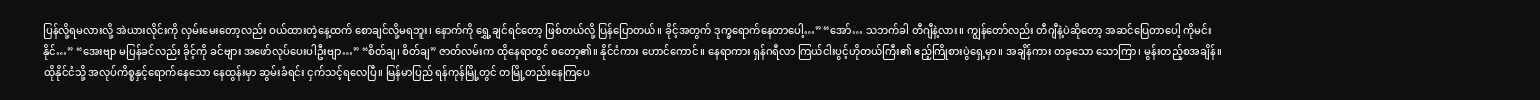ပြန်လို့ရမလားလို့ အဲယားလိုင်းကို လှမ်းမေးတော့လည်း ဝယ်ထားတဲ့နေ့ထက် စောချင်လို့မရဘူး၊ နောက်ကို ရွှေ့ချင်ရင်တော့ ဖြစ်တယ်လို့ ပြန်ပြောတယ်။ ခိုင့်အတွက် ဒုက္ခရောက်နေတာပေါ့…” “အော်… သဘက်ခါ တီဂျီနဲ့လား။ ကျွန်တော်လည်း တီဂျီနဲ့ပဲဆိုတော့ အဆင်ပြေတာပေါ့ ကိုမင်းနိုင်…” “အေးဗျာ မပြန်ခင်လည်း ခိုင့်ကို ခင်ဗျား အဖော်လုပ်ပေးပါဦးဗျာ…” “စိတ်ချ၊ စိတ်ချ” ဇာတ်လမ်းက ထိုနေရာတွင် စတော့၏။ နိုင်ငံကား ဟောင်ကောင်။ နေရာကား ရှန်ဂရီလာ ကြယ်ငါးပွင့်ဟိုတယ်ကြီး၏ ဧည့်ကြိုစားပွဲရှေ့မှာ။ အချိန်ကား တခုသော သောကြာ၊ မွန်းတည့်စအချိန်။ ထိုနိုင်ငံသို့ အလုပ်ကိစ္စနှင့်ရောက်နေသော နေထွန်းမှာ ဆွမ်းခံရင်း ငှက်သင့်ရလေပြီ။ မြန်မာပြည် ရန်ကုန်မြို့တွင် တမြို့တည်းနေကြပေ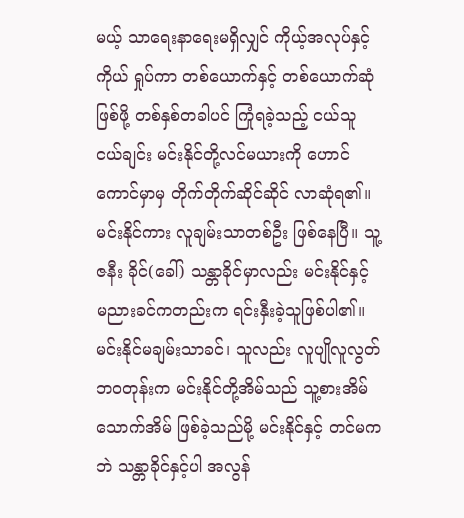မယ့် သာရေးနာရေးမရှိလျှင် ကိုယ့်အလုပ်နှင့်ကိုယ် ရှုပ်ကာ တစ်ယောက်နှင့် တစ်ယောက်ဆုံဖြစ်ဖို့ တစ်နှစ်တခါပင် ကြုံရခဲ့သည့် ငယ်သူငယ်ချင်း မင်းနိုင်တို့လင်မယားကို ဟောင်ကောင်မှာမှ တိုက်တိုက်ဆိုင်ဆိုင် လာဆုံရ၏။ မင်းနိုင်ကား လူချမ်းသာတစ်ဦး ဖြစ်နေပြီ။ သူ့ဇနီး ခိုင်(ခေါ်) သန္တာခိုင်မှာလည်း မင်းနိုင်နှင့် မညားခင်ကတည်းက ရင်းနှီးခဲ့သူဖြစ်ပါ၏။ မင်းနိုင်မချမ်းသာခင်၊ သူလည်း လူပျိုလူလွတ်ဘဝတုန်းက မင်းနိုင်တို့အိမ်သည် သူ့စားအိမ်သောက်အိမ် ဖြစ်ခဲ့သည်မို့ မင်းနိုင်နှင့် တင်မကဘဲ သန္တာခိုင်နှင့်ပါ အလွန်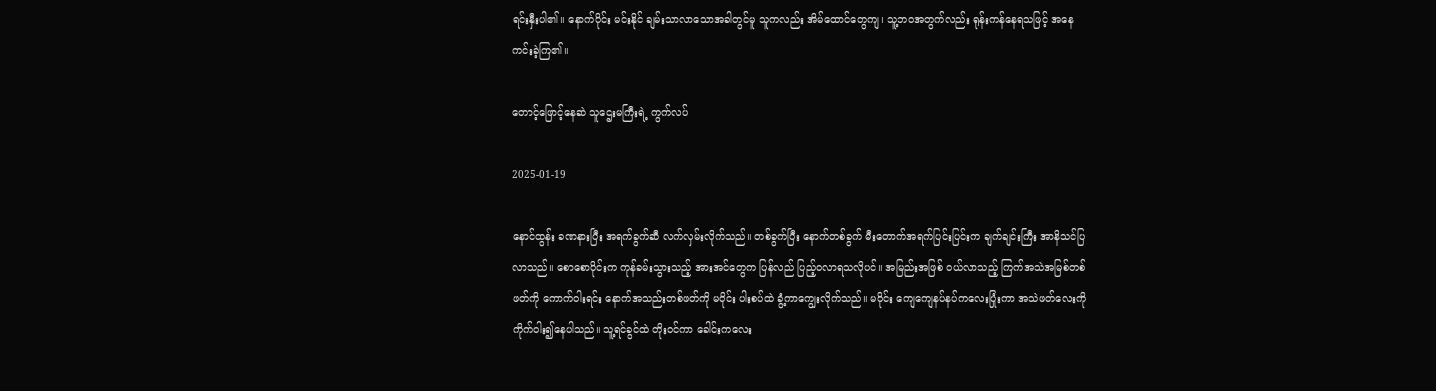ရင်းနှီးပါ၏။ နောက်ပိုင်း မင်းနိုင် ချမ်းသာလာသောအခါတွင်မူ သူကလည်း အိမ်ထောင်တွေကျ၊ သူ့ဘဝအတွက်လည်း ရုန်းကန်နေရသဖြင့် အနေကင်းခဲ့ကြ၏။

တောင့်ဖြောင့်နေဆဲ သူဌေးမကြီးရဲ့ ကွက်လပ်

2025-01-19

နောင်ထွန်း ခဏနားပြီး အရက်ခွက်ဆီ လက်လှမ်းလိုက်သည်။ တစ်ခွက်ပြီး နောက်တစ်ခွက် မီးတောက်အရက်ပြင်းပြင်းက ချက်ချင်းကြီး အာနိသင်ပြလာသည်။ စောစောပိုင်းက ကုန်ခမ်းသွားသည့် အားအင်တွေက ပြန်လည် ပြည့်ဝလာရသလိုပင်။ အမြည်းအဖြစ် ဝယ်လာသည့် ကြက်အသဲအမြစ်တစ်ဖတ်ကို ကောက်ဝါးရင်း နောက်အသည်းတစ်ဖတ်ကို မဝိုင်း ပါးစပ်ထဲ ခွံ့ကာကျွေးလိုက်သည်။ မဝိုင်း ကျေကျေနပ်နပ်ကလေးပြုံးကာ အသဲဖတ်လေးကို ကိုက်ဝါး၍နေပါသည်။ သူ့ရင်ခွင်ထဲ တိုးဝင်ကာ ခေါင်းကလေး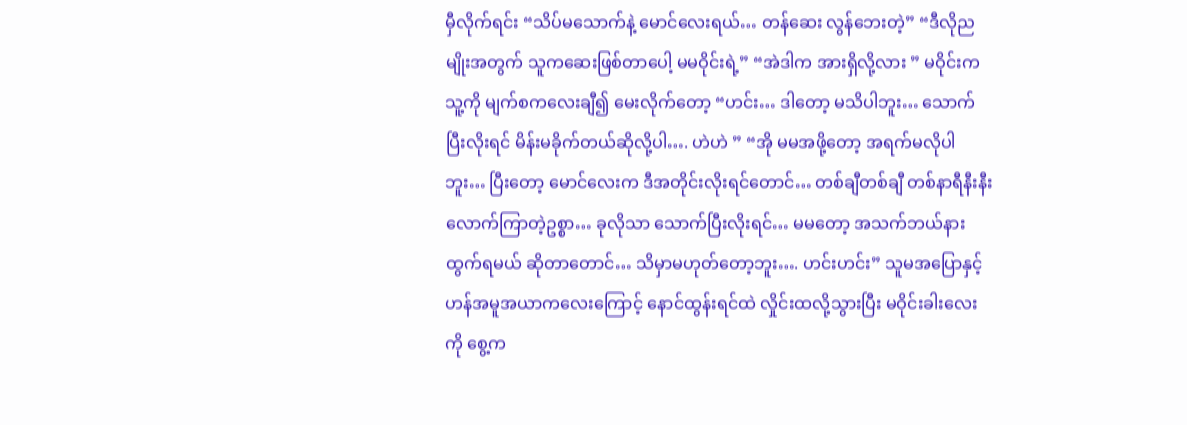မှီလိုက်ရင်း “သိပ်မသောက်နဲ့ မောင်လေးရယ်… တန်ဆေး လွန်ဘေးတဲ့” “ဒီလိုညမျိုးအတွက် သူကဆေးဖြစ်တာပေါ့ မမဝိုင်းရဲ့” “အဲဒါက အားရှိလို့လား ” မဝိုင်းက သူ့ကို မျက်စကလေးချီ၍ မေးလိုက်တော့ “ဟင်း… ဒါတော့ မသိပါဘူး… သောက်ပြီးလိုးရင် မိန်းမခိုက်တယ်ဆိုလို့ပါ…. ဟဲဟဲ ” “အို မမအဖို့တော့ အရက်မလိုပါဘူး… ပြီးတော့ မောင်လေးက ဒီအတိုင်းလိုးရင်တောင်… တစ်ချီတစ်ချီ တစ်နာရီနီးနီးလောက်ကြာတဲ့ဥစ္စာ… ခုလိုသာ သောက်ပြီးလိုးရင်… မမတော့ အသက်ဘယ်နားထွက်ရမယ် ဆိုတာတောင်… သိမှာမဟုတ်တော့ဘူး…. ဟင်းဟင်း” သူမအပြောနှင့် ဟန်အမူအယာကလေးကြောင့် နောင်ထွန်းရင်ထဲ လှိုင်းထလို့သွားပြီး မဝိုင်းခါးလေးကို စွေ့က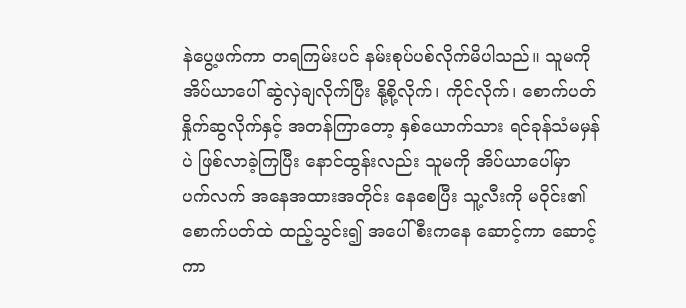နဲပွေ့ဖက်ကာ တရကြမ်းပင် နမ်းစုပ်ပစ်လိုက်မိပါသည်။ သူမကို အိပ်ယာပေါ် ဆွဲလှဲချလိုက်ပြီး နို့စို့လိုက်၊ ကိုင်လိုက်၊ စောက်ပတ်နှိုက်ဆွလိုက်နှင့် အတန်ကြာတော့ နှစ်ယောက်သား ရင်ခုန်သံမမှန်ပဲ ဖြစ်လာခဲ့ကြပြီး နောင်ထွန်းလည်း သူမကို အိပ်ယာပေါ်မှာ ပက်လက် အနေအထားအတိုင်း နေစေပြီး သူ့လီးကို မဝိုင်း၏ စောက်ပတ်ထဲ ထည့်သွင်း၍ အပေါ်စီးကနေ ဆောင့်ကာ ဆောင့်ကာ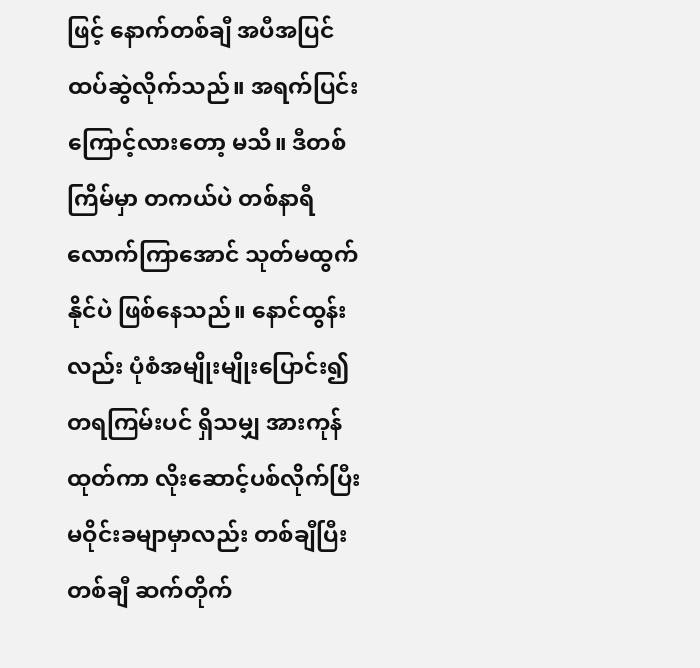ဖြင့် နောက်တစ်ချီ အပီအပြင် ထပ်ဆွဲလိုက်သည်။ အရက်ပြင်းကြောင့်လားတော့ မသိ။ ဒီတစ်ကြိမ်မှာ တကယ်ပဲ တစ်နာရီလောက်ကြာအောင် သုတ်မထွက်နိုင်ပဲ ဖြစ်နေသည်။ နောင်ထွန်းလည်း ပုံစံအမျိုးမျိုးပြောင်း၍ တရကြမ်းပင် ရှိသမျှ အားကုန်ထုတ်ကာ လိုးဆောင့်ပစ်လိုက်ပြီး မဝိုင်းခမျာမှာလည်း တစ်ချီပြီး တစ်ချီ ဆက်တိုက်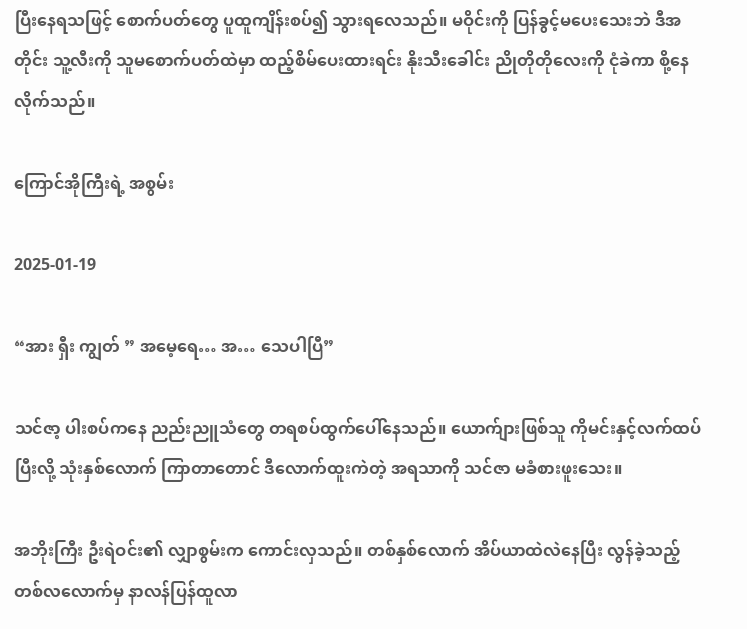ပြီးနေရသဖြင့် စောက်ပတ်တွေ ပူထူကျိန်းစပ်၍ သွားရလေသည်။ မဝိုင်းကို ပြန်ခွင့်မပေးသေးဘဲ ဒီအတိုင်း သူ့လီးကို သူမစောက်ပတ်ထဲမှာ ထည့်စိမ်ပေးထားရင်း နိုးသီးခေါင်း ညိုတိုတိုလေးကို ငုံခဲကာ စို့နေလိုက်သည်။

ကြောင်အိုကြီးရဲ့ အစွမ်း

2025-01-19

“အား ရှီး ကျွတ် ” အမေ့ရေ… အ… သေပါပြီ”

သင်ဇာ့ ပါးစပ်ကနေ ညည်းညူသံတွေ တရစပ်ထွက်ပေါ်နေသည်။ ယောက်ျားဖြစ်သူ ကိုမင်းနှင့်လက်ထပ်ပြီးလို့ သုံးနှစ်လောက် ကြာတာတောင် ဒီလောက်ထူးကဲတဲ့ အရသာကို သင်ဇာ မခံစားဖူးသေး။

အဘိုးကြီး ဦးရဲဝင်း၏ လျှာစွမ်းက ကောင်းလှသည်။ တစ်နှစ်လောက် အိပ်ယာထဲလဲနေပြီး လွန်ခဲ့သည့် တစ်လလောက်မှ နာလန်ပြန်ထူလာ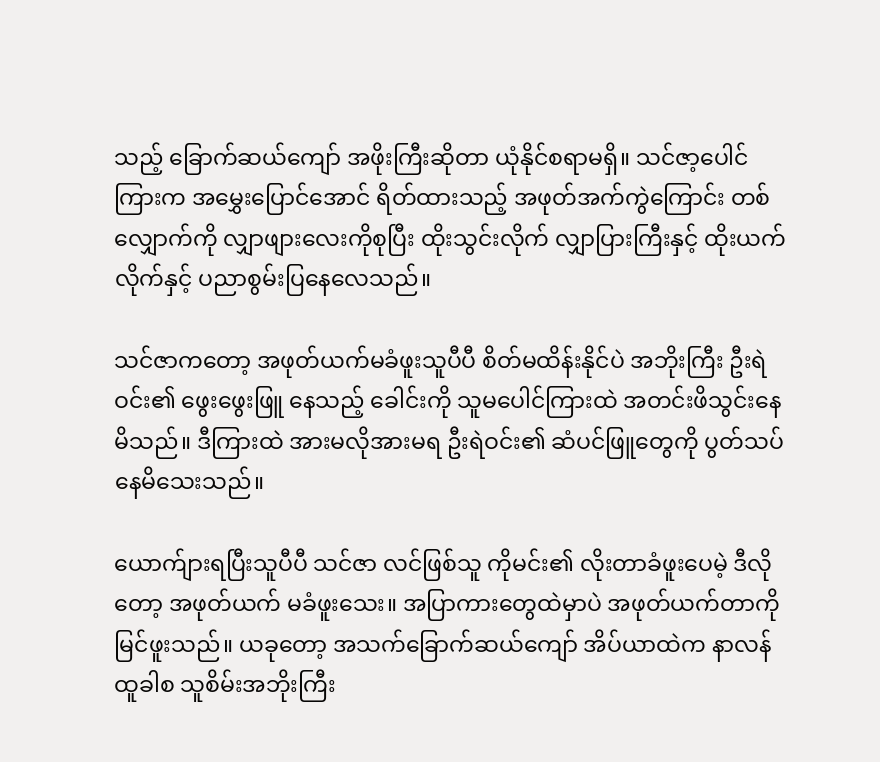သည့် ခြောက်ဆယ်ကျော် အဖိုးကြီးဆိုတာ ယုံနိုင်စရာမရှိ။ သင်ဇာ့ပေါင်ကြားက အမွှေးပြောင်အောင် ရိတ်ထားသည့် အဖုတ်အက်ကွဲကြောင်း တစ်လျှောက်ကို လျှာဖျားလေးကိုစုပြီး ထိုးသွင်းလိုက် လျှာပြားကြီးနှင့် ထိုးယက်လိုက်နှင့် ပညာစွမ်းပြနေလေသည်။

သင်ဇာကတော့ အဖုတ်ယက်မခံဖူးသူပီပီ စိတ်မထိန်းနိုင်ပဲ အဘိုးကြီး ဦးရဲဝင်း၏ ဖွေးဖွေးဖြူ နေသည့် ခေါင်းကို သူမပေါင်ကြားထဲ အတင်းဖိသွင်းနေမိသည်။ ဒီကြားထဲ အားမလိုအားမရ ဦးရဲဝင်း၏ ဆံပင်ဖြူတွေကို ပွတ်သပ်နေမိသေးသည်။

ယောက်ျားရပြီးသူပီပီ သင်ဇာ လင်ဖြစ်သူ ကိုမင်း၏ လိုးတာခံဖူးပေမဲ့ ဒီလိုတော့ အဖုတ်ယက် မခံဖူးသေး။ အပြာကားတွေထဲမှာပဲ အဖုတ်ယက်တာကို မြင်ဖူးသည်။ ယခုတော့ အသက်ခြောက်ဆယ်ကျော် အိပ်ယာထဲက နာလန်ထူခါစ သူစိမ်းအဘိုးကြီး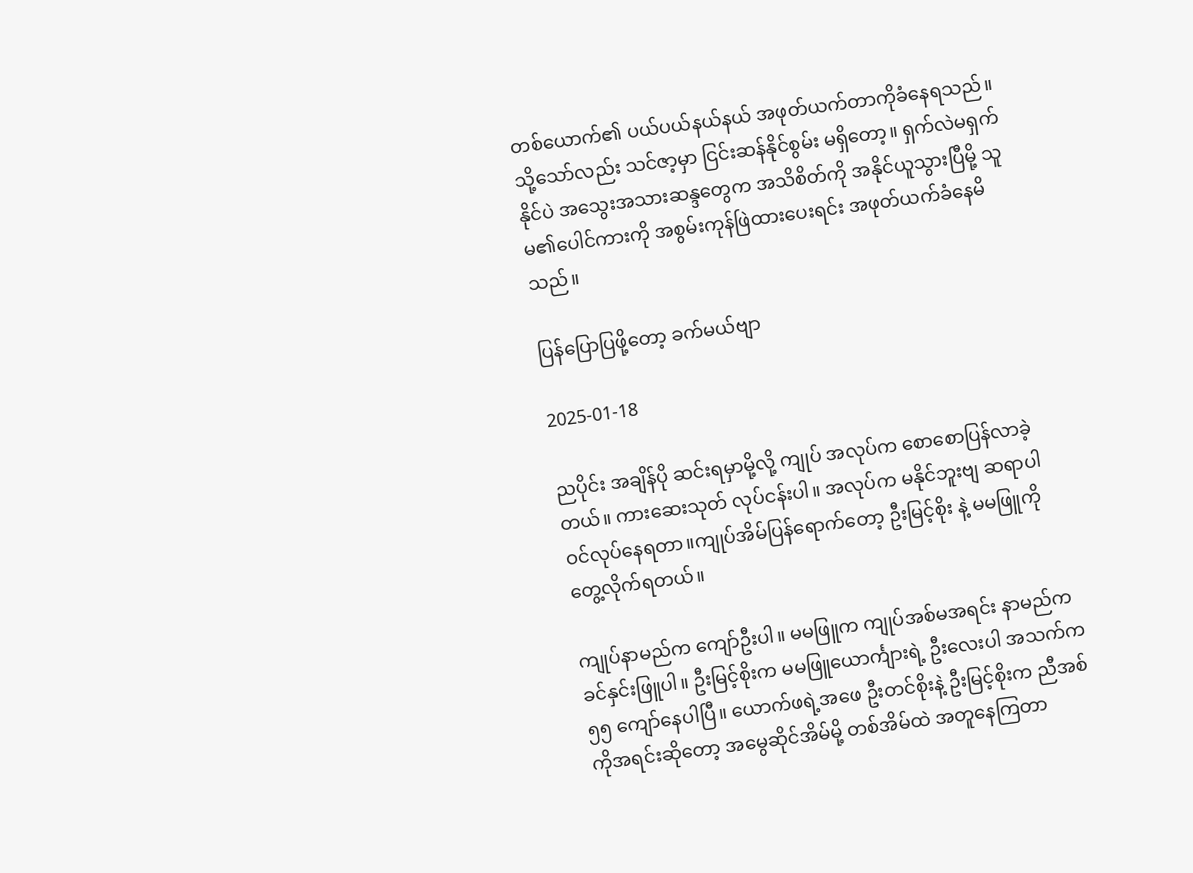တစ်ယောက်၏ ပယ်ပယ်နယ်နယ် အဖုတ်ယက်တာကိုခံနေရသည်။ သို့သော်လည်း သင်ဇာ့မှာ ငြင်းဆန်နိုင်စွမ်း မရှိတော့။ ရှက်လဲမရှက်နိုင်ပဲ အသွေးအသားဆန္ဒတွေက အသိစိတ်ကို အနိုင်ယူသွားပြီမို့ သူမ၏ပေါင်ကားကို အစွမ်းကုန်ဖြဲထားပေးရင်း အဖုတ်ယက်ခံနေမိသည်။

ပြန်ပြောပြဖို့တော့ ခက်မယ်ဗျာ

2025-01-18

ညပိုင်း အချိန်ပို ဆင်းရမှာမို့လို့ ကျုပ် အလုပ်က စောစောပြန်လာခဲ့တယ်။ ကားဆေးသုတ် လုပ်ငန်းပါ။ အလုပ်က မနိုင်ဘူးဗျ ဆရာပါ ဝင်လုပ်နေရတာ။ကျုပ်အိမ်ပြန်ရောက်တော့ ဦးမြင့်စိုး နဲ့ မမဖြူကို တွေ့လိုက်ရတယ်။

ကျုပ်နာမည်က ကျော်ဦးပါ။ မမဖြူက ကျုပ်အစ်မအရင်း နာမည်က ခင်နှင်းဖြူပါ။ ဦးမြင့်စိုးက မမဖြူယောင်္ကျားရဲ့ ဦးလေးပါ အသက်က ၅၅ ကျော်နေပါပြီ။ ယောက်ဖရဲ့အဖေ ဦးတင်စိုးနဲ့ ဦးမြင့်စိုးက ညီအစ်ကိုအရင်းဆိုတော့ အမွေဆိုင်အိမ်မို့ တစ်အိမ်ထဲ အတူနေကြတာ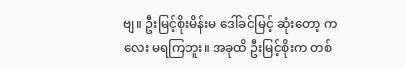ဗျ။ ဦးမြင့်စိုးမိန်းမ ဒေါ်ခင်မြင့် ဆုံးတော့ ကလေး မရကြဘူး။ အခုထိ ဦးမြင့်စိုးက တစ်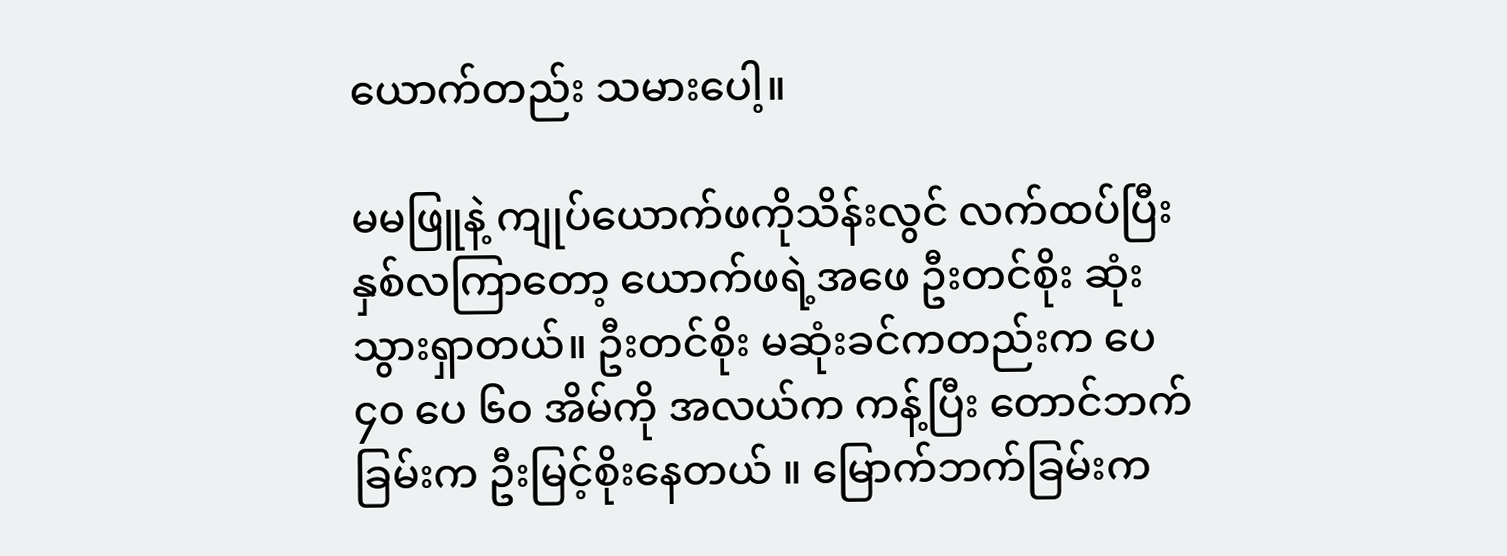ယောက်တည်း သမားပေါ့။

မမဖြူနဲ့ ကျုပ်ယောက်ဖကိုသိန်းလွင် လက်ထပ်ပြီး နှစ်လကြာတော့ ယောက်ဖရဲ့အဖေ ဦးတင်စိုး ဆုံးသွားရှာတယ်။ ဦးတင်စိုး မဆုံးခင်ကတည်းက ပေ ၄၀ ပေ ၆၀ အိမ်ကို အလယ်က ကန့်ပြီး တောင်ဘက်ခြမ်းက ဦးမြင့်စိုးနေတယ် ။ မြောက်ဘက်ခြမ်းက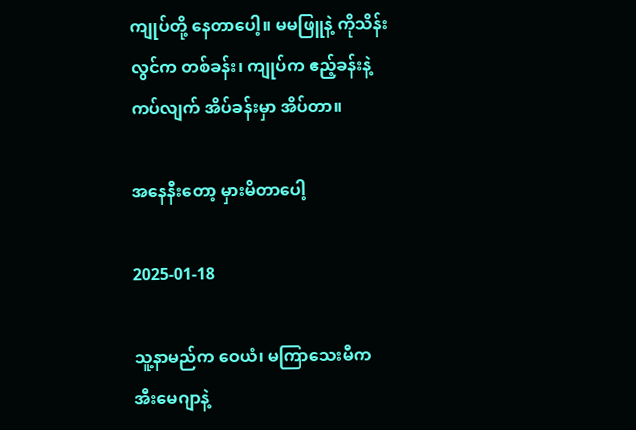ကျုပ်တို့ နေတာပေါ့။ မမဖြူနဲ့ ကိုသိန်းလွင်က တစ်ခန်း၊ ကျုပ်က ဧည့်ခန်းနဲ့ကပ်လျက် အိပ်ခန်းမှာ အိပ်တာ။

အနေနီးတော့ မှားမိတာပေါ့

2025-01-18

သူ့နာမည်က ဝေယံ၊ မကြာသေးမီက အီးမေဂျာနဲ့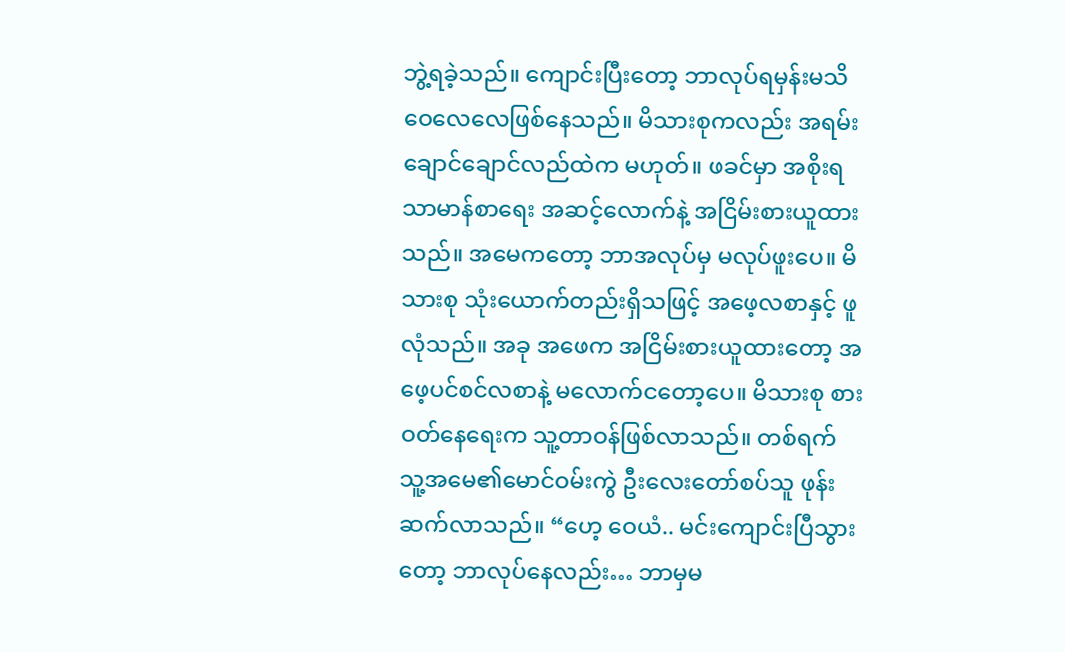ဘွဲ့ရခဲ့သည်။ ကျောင်းပြီးတော့ ဘာလုပ်ရမှန်းမသိ ဝေလေလေဖြစ်နေသည်။ မိသားစုကလည်း အရမ်းချောင်ချောင်လည်ထဲက မဟုတ်။ ဖခင်မှာ အစိုးရ သာမာန်စာ‌ရေး အဆင့်လောက်နဲ့ အငြိမ်းစားယူထားသည်။ အမေကတော့ ဘာအလုပ်မှ မလုပ်ဖူးပေ။ မိသားစု သုံးယောက်တည်းရှိသဖြင့် အဖေ့လစာနှင့် ဖူလုံသည်။ အခု အဖေက အငြိမ်းစားယူထားတော့ အဖေ့ပင်စင်လစာနဲ့ မလောက်ငတော့ပေ။ မိသားစု စားဝတ်နေရေးက သူ့တာဝန်ဖြစ်လာသည်။ တစ်ရက် သူ့အမေ၏မောင်ဝမ်းကွဲ ဦးလေးတော်စပ်သူ ဖုန်းဆက်လာသည်။ “ဟေ့ ဝေယံ.. မင်းကျောင်းပြီသွားတော့ ဘာလုပ်နေလည်း… ဘာမှမ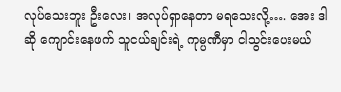လုပ်သေးဘူး ဦးလေး၊ အလုပ်ရှာနေတာ မရသေးလို့…. အေး ဒါဆို ကျောင်းနေဖက် သူငယ်ချင်းရဲ့ ကုမ္ပဏီမှာ ငါသွင်းပေးမယ်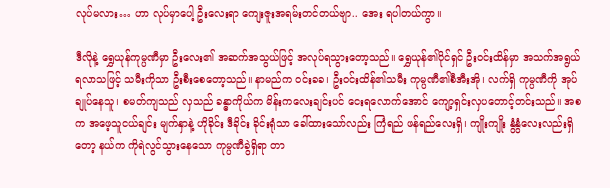လုပ်မလား… ဟာ လုပ်မှာပေါ့ ဦးလေးရာ ကျေးဇူးအရမ်းတင်တယ်ဗျာ.. အေး ရပါတယ်ကွာ။

ဒီလိုနဲ့ ရွှေယုန်ကုမ္ပဏီမှာ ဦးလေး၏ အဆက်အသွယ်ဖြင့် အလုပ်ရသွားတော့သည်။ ရွှေယုန်၏ပိုင်ရှင် ဦးဝင်းထိန်မှာ အသက်အရွယ်ရလာသဖြင့် သမီးကိုသာ ဦးစီးစေတော့သည်။ နာမည်က ဝင်းခခ၊ ဦးဝင်းထိန်၏သမီး ကုမ္ပဏီ၏စီအီးအို၊ လက်ရှိ ကုမ္ပဏီကို အုပ်ချုပ်နေသူ၊ စမတ်ကျသည် လှသည် ခန္ဓာကိုယ်က မိန်းကလေးချင်းပင် ငေးရလောက်အောင် ကျော့ရှင်းလှပတောင့်တင်းသည်။ အစက အဖေ့သူငယ်ချင်း မျက်နှာနဲ့ ဟိုခိုင်း ဒီခိုင်း ခိုင်းရုံသာ ခေါ်ထားသော်လည်း ကြံရည် ဖန်ရည်လေးရှိ၊ ကျိုးကျိုး နွံနွံလေးလည်းရှိတော့ နယ်က ကိုရဲလွင်သွားနေသော ကုမ္ပဏီခွဲရှိရာ ‌တာ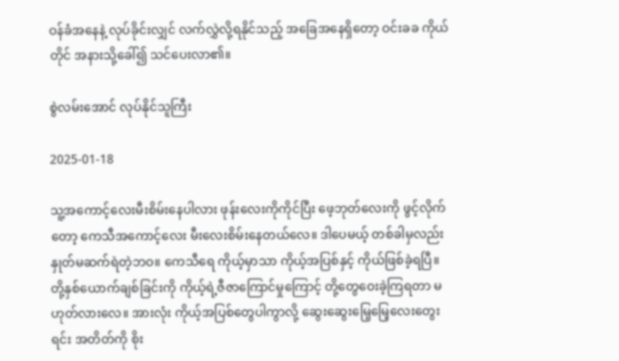ဝန်ခံအနေနဲ့ လုပ်ခိုင်းလျှင် လက်လွှဲလို့ရနိုင်သည့် အခြေအနေရှိတော့ ဝင်းခခ ကိုယ်တိုင် အနားသို့ခေါ်၍ သင်ပေးလာ၏။

စွဲလမ်းအောင် လုပ်နိုင်သူကြီး

2025-01-18

သူ့အကောင့်လေးမီးစိမ်းနေပါလား ဖုန်းလေးကိုကိုင်ပြီး ဖေ့ဘုတ်လေးကို ဖွင့်လိုက်တော့ ကေသီအကောင့်လေး မီးလေးစိမ်းနေတယ်လေ။ ဒါပေမယ့် တစ်ခါမှလည်း နှုတ်မဆက်ရဲတဲ့ဘဝ။ ကေသီရေ ကိုယ့်မှာသာ ကိုယ့်အပြစ်နှင့် ကိုယ်ဖြစ်ခဲ့ရပြီ။ တို့နှစ်ယောက်ချစ်ခြင်းကို ကိုယ့်ရဲ့ဇီဇာကြောင်မှုကြောင့် တို့တွေဝေးခဲ့ကြရတာ မဟုတ်လားလေ။ အားလုံး ကိုယ့်အပြစ်တွေပါကွာလို့ ဆွေးဆွေးမြေ့မြေ့လေးတွေးရင်း အတိတ်ကို စိုး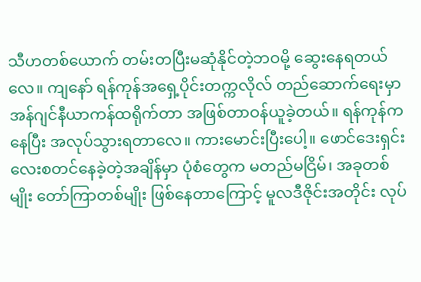သီဟတစ်ယောက် တမ်းတပြီးမဆုံနိုင်တဲ့ဘဝမို့ ဆွေးနေရတယ်လေ။ ကျနော် ရန်ကုန်အရှေ့ပိုင်းတက္ကလိုလ် တည်ဆောက်ရေးမှာ အန်ဂျင်နီယာကန်ထရိုက်တာ အဖြစ်တာဝန်ယူခဲ့တယ်။ ရန်ကုန်ကနေပြီး အလုပ်သွားရတာလေ။ ကားမောင်းပြီးပေါ့။ ဖောင်ဒေးရှင်းလေးစတင်နေခဲ့တဲ့အချိန်မှာ ပုံစံတွေက မတည်မငြိမ်၊ အခုတစ်မျိုး တော်ကြာတစ်မျိုး ဖြစ်နေတာကြောင့် မူလဒီဇိုင်းအတိုင်း လုပ်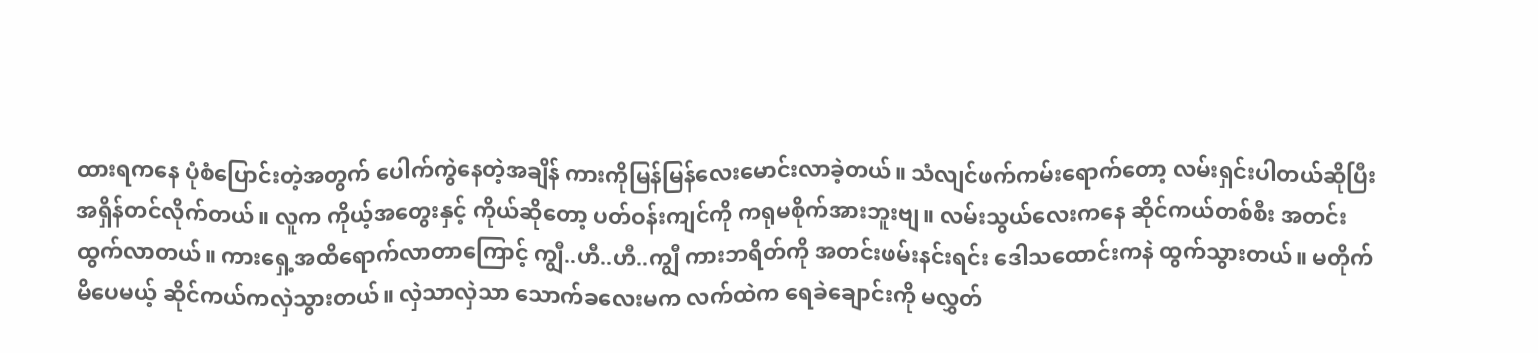ထားရကနေ ပုံစံပြောင်းတဲ့အတွက် ပေါက်ကွဲနေတဲ့အချိန် ကားကိုမြန်မြန်လေးမောင်းလာခဲ့တယ်။ သံလျင်ဖက်ကမ်းရောက်တော့ လမ်းရှင်းပါတယ်ဆိုပြီး အရှိန်တင်လိုက်တယ်။ လူက ကိုယ့်အတွေးနှင့် ကိုယ်ဆိုတော့ ပတ်ဝန်းကျင်ကို ကရုမစိုက်အားဘူးဗျ။ လမ်းသွယ်လေးကနေ ဆိုင်ကယ်တစ်စီး အတင်းထွက်လာတယ်။ ကားရှေ့အထိရောက်လာတာကြောင့် ကျွီ..ဟီ..ဟီ..ကျွီ ကားဘရိတ်ကို အတင်းဖမ်းနင်းရင်း ဒေါသထောင်းကနဲ ထွက်သွားတယ်။ မတိုက်မိပေမယ့် ဆိုင်ကယ်ကလှဲသွားတယ်။ လှဲသာလှဲသာ သောက်ခလေးမက လက်ထဲက ရေခဲချောင်းကို မလွှတ်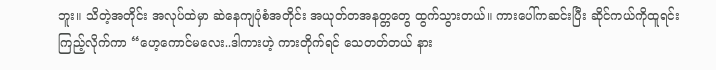ဘူး။ သိတဲ့အတိုင်း အလုပ်ထဲမှာ ဆဲနေကျပုံစံအတိုင်း အယုတ်တအနတ္တတွေ ထွက်သွားတယ်။ ကားပေါ်ကဆင်းပြီး ဆိုင်ကယ်ကိုထူရင်း ကြည့်လိုက်ကာ “ဟေ့ကောင်မလေး..ဒါကားဟဲ့ ကားတိုက်ရင် သေတတ်တယ် နား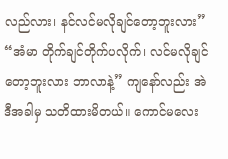လည်လား၊ နင်လင်မလိုချင်တော့ဘူးလား” “အံမာ တိုက်ချင်တိုက်ပလိုက်၊ လင်မလိုချင်တော့ဘူးလား ဘာလာနဲ့” ကျနော်လည်း အဲဒီအခါမှ သတိထားမိတယ်။ ကောင်မလေး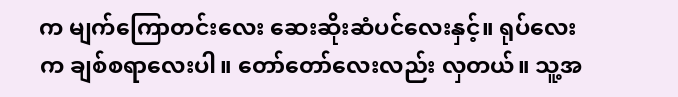က မျက်ကြောတင်းလေး ဆေးဆိုးဆံပင်လေးနှင့်။ ရုပ်လေးက ချစ်စရာလေးပါ။ တော်တော်လေးလည်း လှတယ်။ သူ့အ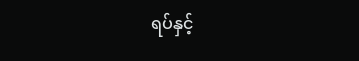ရပ်နှင့်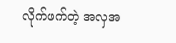လိုက်ဖက်တဲ့ အလှအ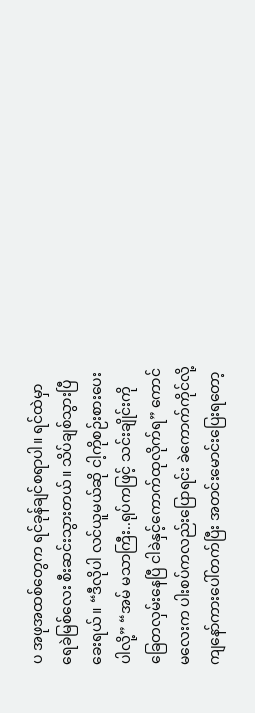ပ အဖုအထစ်တွေက ရင်ခုန်ချင်စရာပါ။ ရင်ထဲမှာ ရေခဲမြစ်လေး စီးဆင်းသွားတယ်။ သိပ်ချစ်သွားပြီခေးရယ်။ “ဒီလိုပါ လင်ယူမယ်ဆို ငါ့ကိုစဉ်းစားပေးပါလို့” “အမ် မသာကြီး..ရုပ်ကဖြင့် သင်းချိုင်းကို ခြေတလှမ်းနေပြီ ငါခဲနှင့်ကောက်ထုလိုက်ရ” ကောင်မလေးက ပါးစပ်ကလည်းပြောရင်း ခဲကောက်ကိုင်လို့ ကျနော်ကားပေါ်တက်ပြီး အတင်းမောင်းပြေးရတော့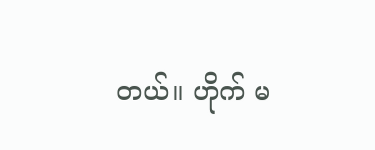တယ်။ ဟိုက် မ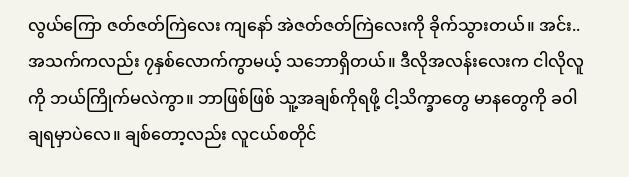လွယ်ကြော ဇတ်ဇတ်ကြဲလေး ကျနော် အဲဇတ်ဇတ်ကြဲလေးကို ခိုက်သွားတယ်။ အင်း..အသက်ကလည်း ၇နှစ်လောက်ကွာမယ့် သဘောရှိတယ်။ ဒီလိုအလန်းလေးက ငါလိုလူကို ဘယ်ကြိုက်မလဲကွာ။ ဘာဖြစ်ဖြစ် သူ့အချစ်ကိုရဖို့ ငါ့သိက္ခာတွေ မာနတွေကို ခဝါချရမှာပဲလေ။ ချစ်တော့လည်း လူငယ်စတိုင်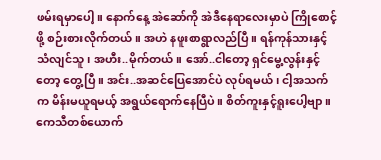ဖမ်းရမှာပေါ့။ နောက်နေ့ အဲဆော်ကို အဲဒီနေရာလေးမှာပဲ ကြိုစောင့်ဖို့ စဉ်းစားလိုက်တယ်။ အဟဲ နဖူးစာရွာလည်ပြီ။ ရန်ကုန်သားနှင့် သံလျင်သူ၊ အဟီး..မိုက်တယ်။ အော်..ငါတော့ ရှင်မွေ့လွန်းနှင့်တော့ တွေ့ပြီ။ အင်း..အဆင်ပြေအောင်ပဲ လုပ်ရမယ်၊ ငါ့အသက်က မိန်းမယူရမယ့် အရွယ်ရောက်နေပြီပဲ။ စိတ်ကူးနှင့်ရူးပေါ့ဗျာ။ကေသီတစ်ယောက်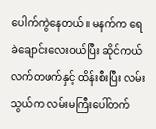ပေါက်ကွဲနေတယ်။ မနက်က ရေခဲချောင်းလေးဝယ်ပြီး ဆိုင်ကယ်လက်တဖက်နှင့် ထိန်းစီးပြီး လမ်းသွယ်က လမ်းမကြီးပေါ်တက်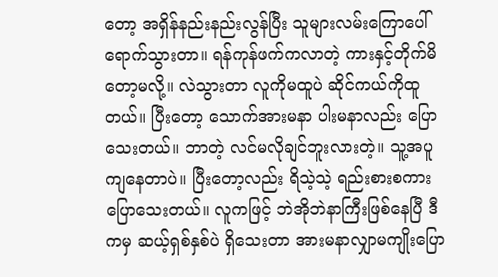တော့ အရှိန်နည်းနည်းလွန်ပြီး သူများလမ်းကြောပေါ် ရောက်သွားတာ။ ရန်ကုန်ဖက်ကလာတဲ့ ကားနှင့်တိုက်မိတော့မလို့။ လဲသွားတာ လူကိုမထူပဲ ဆိုင်ကယ်ကိုထူတယ်။ ပြီးတော့ သောက်အားမနာ ပါးမနာလည်း ပြောသေးတယ်။ ဘာတဲ့ လင်မလိုချင်ဘူးလားတဲ့။ သူ့အပူကျနေတာပဲ။ ပြီးတော့လည်း ရိသဲ့သဲ့ ရည်းစားစကားပြောသေးတယ်။ လူကဖြင့် ဘဲအိုဘဲနာကြီးဖြစ်နေပြီ ဒီကမှ ဆယ့်ရှစ်နှစ်ပဲ ရှိသေးတာ အားမနာလျှာမကျိုးပြော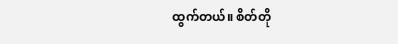ထွက်တယ်။ စိတ်တို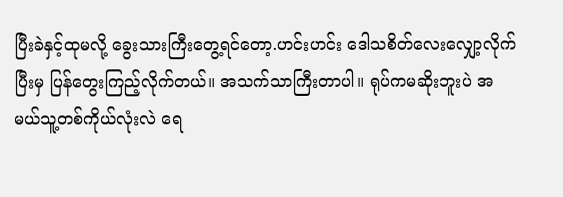ပြီးခဲနှင့်ထုမလို့ ခွေးသားကြီးတွေ့ရင်တော့.ဟင်းဟင်း ဒေါသစိတ်လေးလျှော့လိုက်ပြီးမှ ပြန်တွေးကြည့်လိုက်တယ်။ အသက်သာကြီးတာပါ။ ရုပ်ကမဆိုးဘူးပဲ အမယ်သူ့တစ်ကိုယ်လုံးလဲ ရေ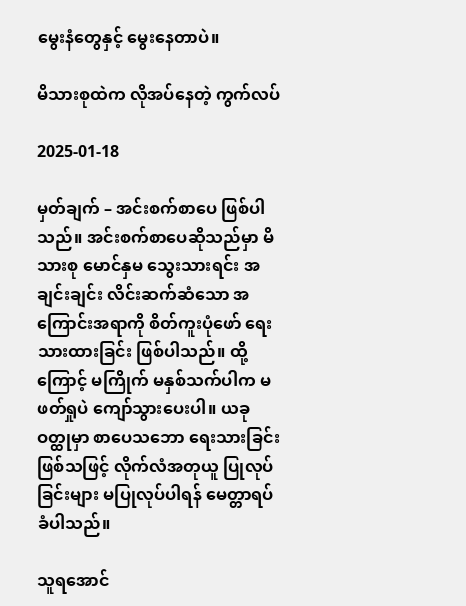မွေးနံတွေနှင့် မွေးနေတာပဲ။

မိသားစုထဲက လိုအပ်နေတဲ့ ကွက်လပ်

2025-01-18

မှတ်ချက် – အင်းစက်စာပေ ဖြစ်ပါသည်။ အင်းစက်စာပေဆိုသည်မှာ မိသားစု မောင်နှမ သွေးသားရင်း အချင်းချင်း လိင်းဆက်ဆံသော အကြောင်းအရာကို စိတ်ကူးပုံဖော် ရေးသားထားခြင်း ဖြစ်ပါသည်။ ထို့ကြောင့် မကြိုက် မနှစ်သက်ပါက မဖတ်ရှုပဲ ကျော်သွားပေးပါ။ ယခုဝတ္ထုမှာ စာပေသဘော ရေးသားခြင်း ဖြစ်သဖြင့် လိုက်လံအတုယူ ပြုလုပ်ခြင်းများ မပြုလုပ်ပါရန် မေတ္တာရပ်ခံပါသည်။

သူရအောင်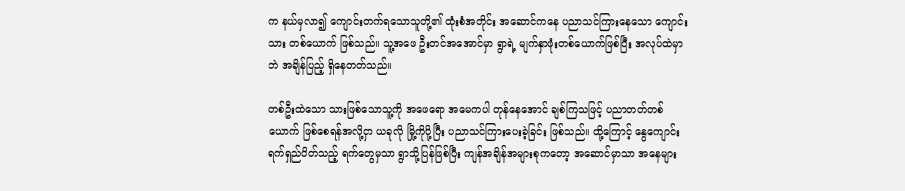က နယ်မှလာ၍ ကျောင်းတက်ရသောသူတို့၏ ထုံးစံအတိုင်း အဆောင်ကနေ ပညာသင်ကြားနေသော ကျောင်းသား တစ်ယောက် ဖြစ်သည်။ သူ့အဖေ ဦးတင်အအောင်မှာ ရွာရဲ့ မျက်နှာဖုံးတစ်ယောက်ဖြစ်ပြီး အလုပ်ထဲမှာဘဲ အချိန်ပြည့် ရှိနေတတ်သည်။

တစ်ဦးထဲသော သားဖြစ်သောသူ့ကို အဖေရော အမေကပါ တုန်နေအောင် ချစ်ကြသဖြင့် ပညာတတ်တစ်ယောက် ဖြစ်စေရန်အလို့ငှာ ယခုလို မြို့ကိုပို့ပြီး ပညာသင်ကြားပေးခဲ့ခြင်း ဖြစ်သည်။ ထို့ကြောင့် နွေကျောင်းရက်ရှည်ပိတ်သည့် ရက်တွေမှသာ ရွာသို့ပြန်ဖြစ်ပြီး ကျန်အချိန်အများစုကတော့ အဆောင်မှာသာ အနေများ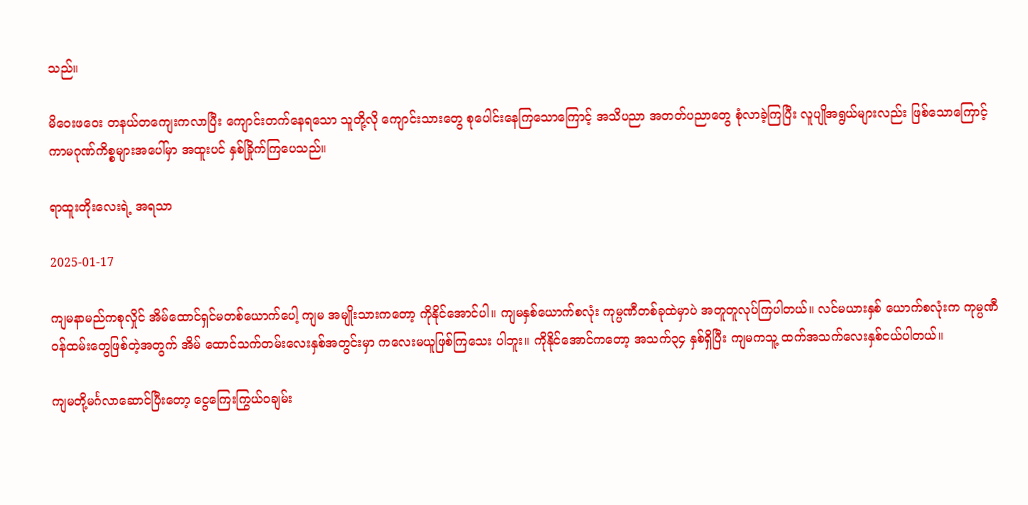သည်။

မိဝေးဖဝေး တနယ်တကျေးကလာပြီး ကျောင်းတက်နေရသော သူတို့လို ကျောင်းသားတွေ စုပေါင်းနေကြသောကြောင့် အသိပညာ အတတ်ပညာတွေ စုံလာခဲ့ကြပြီး လူပျိုအရွယ်များလည်း ဖြစ်သောကြောင့် ကာမဂုဏ်ကိစ္စများအပေါ်မှာ အထူးပင် နှစ်ခြိုက်ကြပေသည်။

ရာထူးတိုးလေးရဲ့ အရသာ

2025-01-17

ကျမနာမည်ကစုလှိုင် အိမ်ထောင်ရှင်မတစ်ယောက်ပေါ့ ကျမ အမျိုးသားကတော့ ကိုနိုင်အောင်ပါ။ ကျမနှစ်ယောက်စလုံး ကုမ္ပဏီတစ်ခုထဲမှာပဲ အတူတူလုပ်ကြပါတယ်။ လင်မယားနှစ် ယောက်စလုံးက ကုမ္ပဏီဝန်ထမ်းတွေဖြစ်တဲ့အတွက် အိမ် ထောင်သက်တမ်းလေးနှစ်အတွင်းမှာ ကလေးမယူဖြစ်ကြသေး ပါဘူး။ ကိုနိုင်အောင်ကတော့ အသက်၃၄ နှစ်ရှိပြီး ကျမကသူ့ ထက်အသက်လေးနှစ်ငယ်ပါတယ်။

ကျမတို့မင်္ဂလာဆောင်ပြီးတော့ ငွေကြေးကြွယ်ဝချမ်း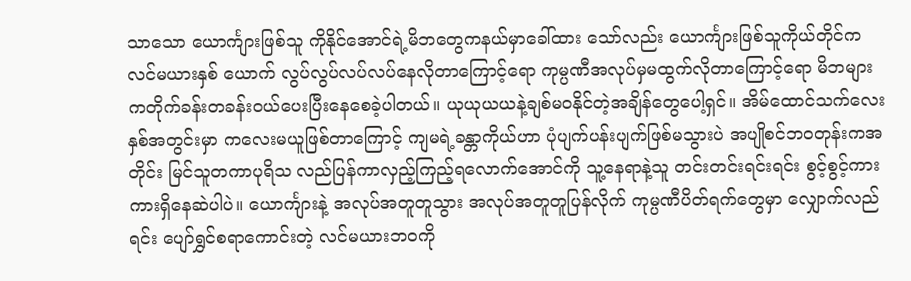သာသော ယောင်္ကျားဖြစ်သူ ကိုနိုင်အောင်ရဲ့မိဘတွေကနယ်မှာခေါ်ထား သော်လည်း ယောင်္ကျားဖြစ်သူကိုယ်တိုင်က လင်မယားနှစ် ယောက် လွပ်လွပ်လပ်လပ်နေလိုတာကြောင့်ရော ကုမ္ပဏီအလုပ်မှမထွက်လိုတာကြောင့်ရော မိဘများကတိုက်ခန်းတခန်းဝယ်ပေးပြီးနေစေခဲ့ပါတယ်။ ယုယုယယနဲ့ချစ်မဝနိုင်တဲ့အချိန်တွေပေါ့ရှင်။ အိမ်ထောင်သက်လေးနှစ်အတွင်းမှာ ကလေးမယူဖြစ်တာကြောင့် ကျမရဲ့ခန္တာကိုယ်ဟာ ပုံပျက်ပန်းပျက်ဖြစ်မသွားပဲ အပျိုစင်ဘဝတုန်းကအတိုင်း မြင်သူတကာပုရိသ လည်ပြန်ကာလှည့်ကြည့်ရလောက်အောင်ကို သူ့နေရာနဲ့သူ တင်းတင်းရင်းရင်း စွင့်စွင့်ကားကားရှိနေဆဲပါပဲ။ ယောင်္ကျားနဲ့ အလုပ်အတူတူသွား အလုပ်အတူတူပြန်လိုက် ကုမ္ပဏီပိတ်ရက်တွေမှာ လျှောက်လည်ရင်း ပျော်ရွှင်စရာကောင်းတဲ့ လင်မယားဘဝကို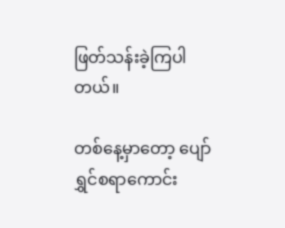ဖြတ်သန်းခဲ့ကြပါတယ်။

တစ်နေ့မှာတော့ ပျော်ရွှင်စရာကောင်း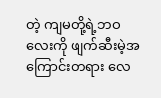တဲ့ ကျမတို့ရဲ့ဘဝလေးကို ဖျက်ဆီးမဲ့အကြောင်းတရား လေ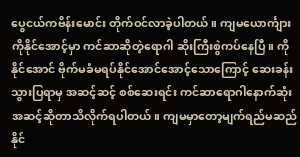ပွေငယ်ကဗိန်းမောင်း တိုက်ဝင်လာခဲ့ပါတယ်။ ကျမယောင်္ကျားကိုနိုင်အောင့်မှာ ကင်ဆာဆိုတဲ့ရောဂါ ဆိုးကြီးစွဲကပ်နေပြီ။ ကိုနိုင်အောင် ဗိုက်မခံမရပ်နိုင်အောင်အောင့်သောကြောင့် ဆေးခန်းသွားပြရာမှ အဆင့်ဆင့် စစ်ဆေးရင်း ကင်ဆာရောဂါနောက်ဆုံးအဆင့်ဆိုတာသိလိုက်ရပါတယ်။ ကျမမှာတော့မျက်ရည်မဆည်နိုင်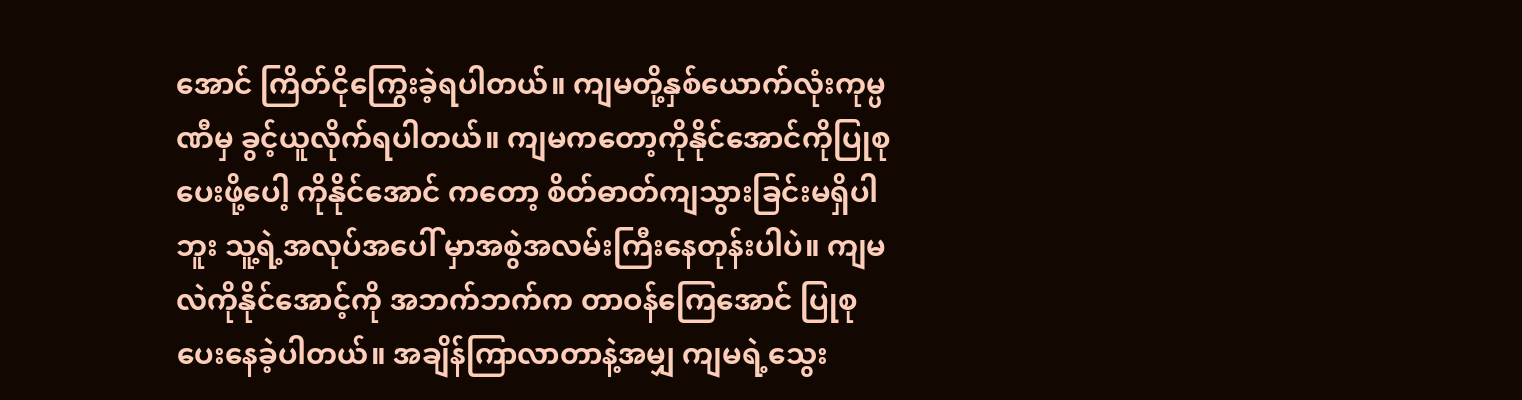အောင် ကြိတ်ငိုကြွေးခဲ့ရပါတယ်။ ကျမတို့နှစ်ယောက်လုံးကုမ္ပဏီမှ ခွင့်ယူလိုက်ရပါတယ်။ ကျမကတော့ကိုနိုင်အောင်ကိုပြုစုပေးဖို့ပေါ့ ကိုနိုင်အောင် ကတော့ စိတ်ဓာတ်ကျသွားခြင်းမရှိပါဘူး သူ့ရဲ့အလုပ်အပေါ် မှာအစွဲအလမ်းကြီးနေတုန်းပါပဲ။ ကျမလဲကိုနိုင်အောင့်ကို အဘက်ဘက်က တာဝန်ကြေအောင် ပြုစုပေးနေခဲ့ပါတယ်။ အချိန်ကြာလာတာနဲ့အမျှ ကျမရဲ့သွေး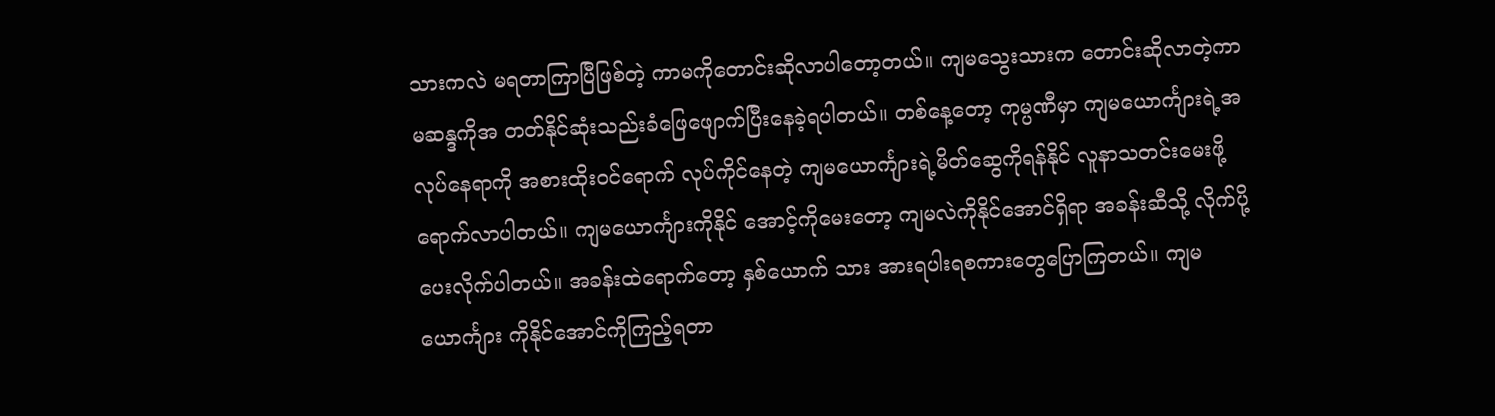သားကလဲ မရတာကြာပြီဖြစ်တဲ့ ကာမကိုတောင်းဆိုလာပါတော့တယ်။ ကျမသွေးသားက တောင်းဆိုလာတဲ့ကာမဆန္ဒကိုအ တတ်နိုင်ဆုံးသည်းခံဖြေဖျောက်ပြီးနေခဲ့ရပါတယ်။ တစ်နေ့တော့ ကုမ္ပဏီမှာ ကျမယောင်္ကျားရဲ့အလုပ်နေရာကို အစားထိုးဝင်ရောက် လုပ်ကိုင်နေတဲ့ ကျမယောင်္ကျားရဲ့မိတ်ဆွေကိုရန်နိုင် လူနာသတင်းမေးဖို့ ရောက်လာပါတယ်။ ကျမယောင်္ကျားကိုနိုင် အောင့်ကိုမေးတော့ ကျမလဲကိုနိုင်အောင်ရှိရာ အခန်းဆီသို့ လိုက်ပို့ပေးလိုက်ပါတယ်။ အခန်းထဲရောက်တော့ နှစ်ယောက် သား အားရပါးရစကားတွေပြောကြတယ်။ ကျမယောင်္ကျား ကိုနိုင်အောင်ကိုကြည့်ရတာ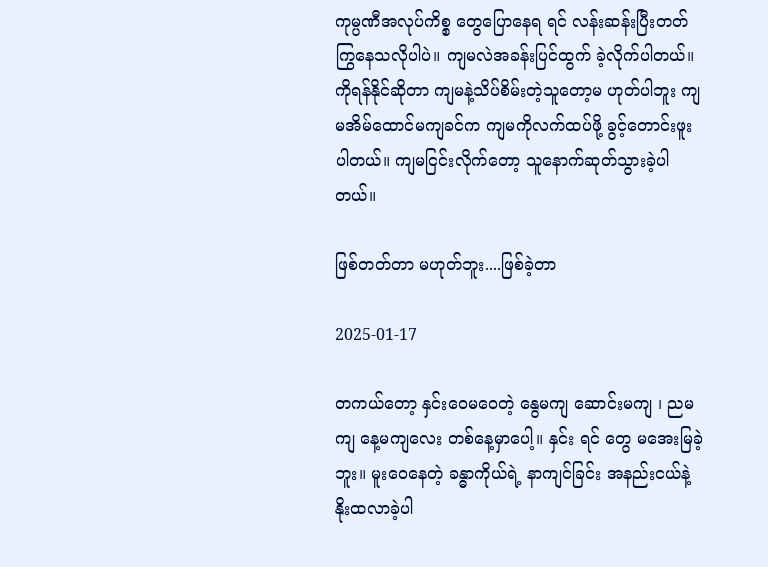ကုမ္ပဏီအလုပ်ကိစ္စ တွေပြောနေရ ရင် လန်းဆန်းပြီးတတ်ကြွနေသလိုပါပဲ။ ကျမလဲအခန်းပြင်ထွက် ခဲ့လိုက်ပါတယ်။ ကိုရန်နိုင်ဆိုတာ ကျမနဲ့သိပ်စိမ်းတဲ့သူတော့မ ဟုတ်ပါဘူး ကျမအိမ်ထောင်မကျခင်က ကျမကိုလက်ထပ်ဖို့ ခွင့်တောင်းဖူးပါတယ်။ ကျမငြင်းလိုက်တော့ သူနောက်ဆုတ်သွားခဲ့ပါတယ်။

ဖြစ်တတ်တာ မဟုတ်ဘူး....ဖြစ်ခဲ့တာ

2025-01-17

တကယ်တော့ နှင်းဝေမဝေတဲ့ နွေမကျ ဆောင်းမကျ ၊ ညမကျ နေ့မကျလေး တစ်နေ့မှာပေါ့။ နှင်း ရင် တွေ မအေးမြခဲ့ဘူး။ မူးဝေနေတဲ့ ခန္ဓာကိုယ်ရဲ့ နာကျင်ခြင်း အနည်းငယ်နဲ့ နိုးထလာခဲ့ပါ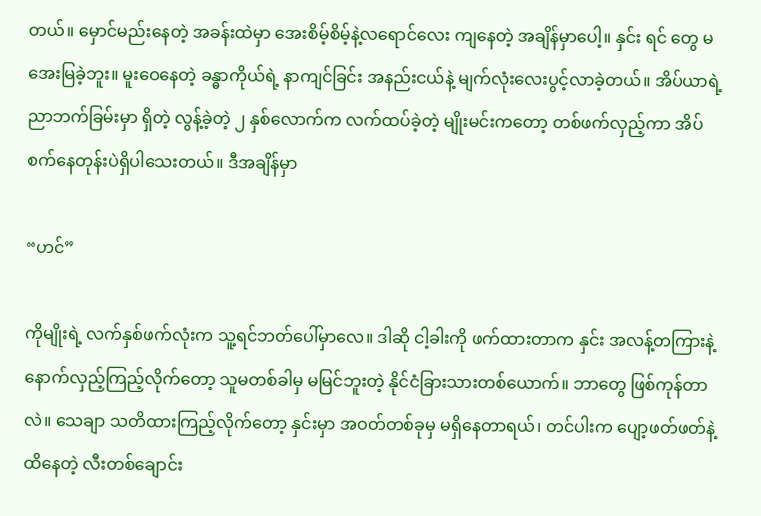တယ်။ မှောင်မည်းနေတဲ့ အခန်းထဲမှာ အေးစိမ့်စိမ့်နဲ့လရောင်လေး ကျနေတဲ့ အချိန်မှာပေါ့။ နှင်း ရင် တွေ မအေးမြခဲ့ဘူး။ မူးဝေနေတဲ့ ခန္ဓာကိုယ်ရဲ့ နာကျင်ခြင်း အနည်းငယ်နဲ့ မျက်လုံးလေးပွင့်လာခဲ့တယ်။ အိပ်ယာရဲ့ ညာဘက်ခြမ်းမှာ ရှိတဲ့ လွန့်ခဲ့တဲ့ ၂ နှစ်လောက်က လက်ထပ်ခဲ့တဲ့ မျိုးမင်းကတော့ တစ်ဖက်လှည့်ကာ အိပ်စက်နေတုန်းပဲရှိပါသေးတယ်။ ဒီအချိန်မှာ

“ဟင်”

ကိုမျိုးရဲ့ လက်နှစ်ဖက်လုံးက သူ့ရင်ဘတ်ပေါ်မှာလေ။ ဒါဆို ငါ့ခါးကို ဖက်ထားတာက နှင်း အလန့်တကြားနဲ့ နောက်လှည့်ကြည့်လိုက်တော့ သူမတစ်ခါမှ မမြင်ဘူးတဲ့ နိုင်ငံခြားသားတစ်ယောက်။ ဘာတွေ ဖြစ်ကုန်တာလဲ။ သေချာ သတိထားကြည့်လိုက်တော့ နှင်းမှာ အဝတ်တစ်ခုမှ မရှိနေတာရယ်၊ တင်ပါးက ပျော့ဖတ်ဖတ်နဲ့ထိနေတဲ့ လီးတစ်ချောင်း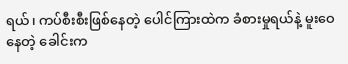ရယ်၊ ကပ်စီးစီးဖြစ်နေတဲ့ ပေါင်ကြားထဲက ခံစားမှုရယ်နဲ့ မူးဝေနေတဲ့ ခေါင်းက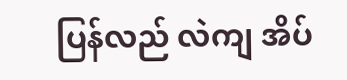ပြန်လည် လဲကျ အိပ်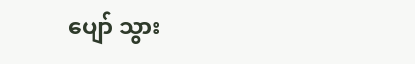ပျော် သွား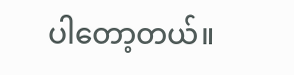ပါတော့တယ်။